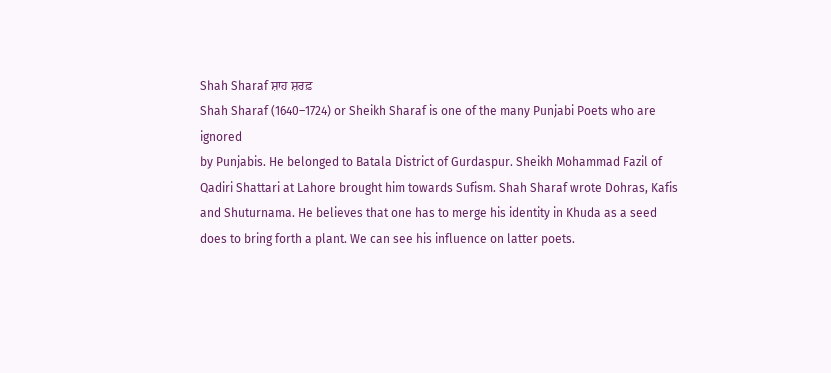Shah Sharaf ਸ਼ਾਹ ਸ਼ਰਫ਼
Shah Sharaf (1640–1724) or Sheikh Sharaf is one of the many Punjabi Poets who are ignored
by Punjabis. He belonged to Batala District of Gurdaspur. Sheikh Mohammad Fazil of Qadiri Shattari at Lahore brought him towards Sufism. Shah Sharaf wrote Dohras, Kafis and Shuturnama. He believes that one has to merge his identity in Khuda as a seed does to bring forth a plant. We can see his influence on latter poets.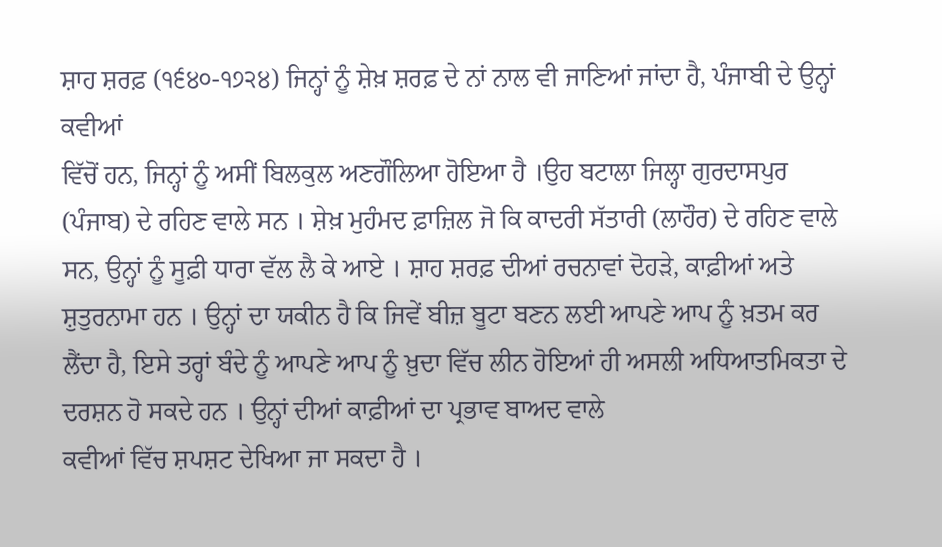ਸ਼ਾਹ ਸ਼ਰਫ਼ (੧੬੪੦-੧੭੨੪) ਜਿਨ੍ਹਾਂ ਨੂੰ ਸ਼ੇਖ਼ ਸ਼ਰਫ਼ ਦੇ ਨਾਂ ਨਾਲ ਵੀ ਜਾਣਿਆਂ ਜਾਂਦਾ ਹੈ, ਪੰਜਾਬੀ ਦੇ ਉਨ੍ਹਾਂ ਕਵੀਆਂ
ਵਿੱਚੋਂ ਹਨ, ਜਿਨ੍ਹਾਂ ਨੂੰ ਅਸੀਂ ਬਿਲਕੁਲ ਅਣਗੌਲਿਆ ਹੋਇਆ ਹੈ ।ਉਹ ਬਟਾਲਾ ਜਿਲ੍ਹਾ ਗੁਰਦਾਸਪੁਰ (ਪੰਜਾਬ) ਦੇ ਰਹਿਣ ਵਾਲੇ ਸਨ । ਸ਼ੇਖ਼ ਮੁਹੰਮਦ ਫ਼ਾਜ਼ਿਲ ਜੋ ਕਿ ਕਾਦਰੀ ਸੱਤਾਰੀ (ਲਾਹੌਰ) ਦੇ ਰਹਿਣ ਵਾਲੇ ਸਨ, ਉਨ੍ਹਾਂ ਨੂੰ ਸੂਫ਼ੀ ਧਾਰਾ ਵੱਲ ਲੈ ਕੇ ਆਏ । ਸ਼ਾਹ ਸ਼ਰਫ਼ ਦੀਆਂ ਰਚਨਾਵਾਂ ਦੋਹੜੇ, ਕਾਫ਼ੀਆਂ ਅਤੇ ਸ਼ੁਤੁਰਨਾਮਾ ਹਨ । ਉਨ੍ਹਾਂ ਦਾ ਯਕੀਨ ਹੈ ਕਿ ਜਿਵੇਂ ਬੀਜ਼ ਬੂਟਾ ਬਣਨ ਲਈ ਆਪਣੇ ਆਪ ਨੂੰ ਖ਼ਤਮ ਕਰ ਲੈਂਦਾ ਹੈ, ਇਸੇ ਤਰ੍ਹਾਂ ਬੰਦੇ ਨੂੰ ਆਪਣੇ ਆਪ ਨੂੰ ਖ਼ੁਦਾ ਵਿੱਚ ਲੀਨ ਹੋਇਆਂ ਹੀ ਅਸਲੀ ਅਧਿਆਤਮਿਕਤਾ ਦੇ ਦਰਸ਼ਨ ਹੋ ਸਕਦੇ ਹਨ । ਉਨ੍ਹਾਂ ਦੀਆਂ ਕਾਫ਼ੀਆਂ ਦਾ ਪ੍ਰਭਾਵ ਬਾਅਦ ਵਾਲੇ
ਕਵੀਆਂ ਵਿੱਚ ਸ਼ਪਸ਼ਟ ਦੇਖਿਆ ਜਾ ਸਕਦਾ ਹੈ ।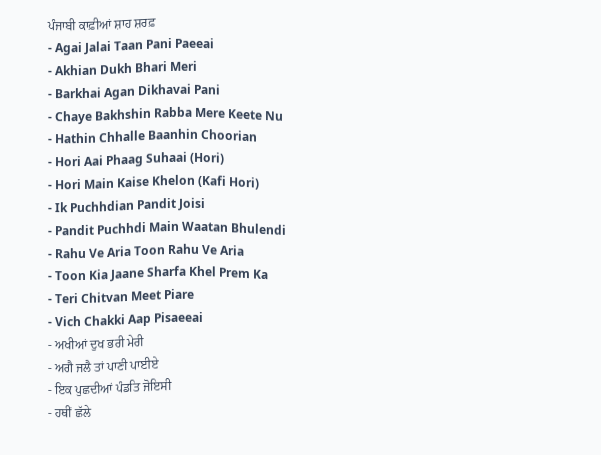ਪੰਜਾਬੀ ਕਾਫ਼ੀਆਂ ਸ਼ਾਹ ਸ਼ਰਫ਼
- Agai Jalai Taan Pani Paeeai
- Akhian Dukh Bhari Meri
- Barkhai Agan Dikhavai Pani
- Chaye Bakhshin Rabba Mere Keete Nu
- Hathin Chhalle Baanhin Choorian
- Hori Aai Phaag Suhaai (Hori)
- Hori Main Kaise Khelon (Kafi Hori)
- Ik Puchhdian Pandit Joisi
- Pandit Puchhdi Main Waatan Bhulendi
- Rahu Ve Aria Toon Rahu Ve Aria
- Toon Kia Jaane Sharfa Khel Prem Ka
- Teri Chitvan Meet Piare
- Vich Chakki Aap Pisaeeai
- ਅਖੀਆਂ ਦੁਖ ਭਰੀ ਮੇਰੀ
- ਅਗੈ ਜਲੈ ਤਾਂ ਪਾਣੀ ਪਾਈਏ
- ਇਕ ਪੁਛਦੀਆਂ ਪੰਡਤਿ ਜੋਇਸੀ
- ਹਥੀਂ ਛੱਲੇ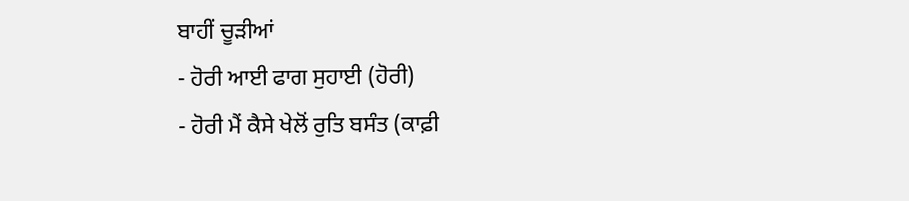ਬਾਹੀਂ ਚੂੜੀਆਂ
- ਹੋਰੀ ਆਈ ਫਾਗ ਸੁਹਾਈ (ਹੋਰੀ)
- ਹੋਰੀ ਮੈਂ ਕੈਸੇ ਖੇਲੋਂ ਰੁਤਿ ਬਸੰਤ (ਕਾਫ਼ੀ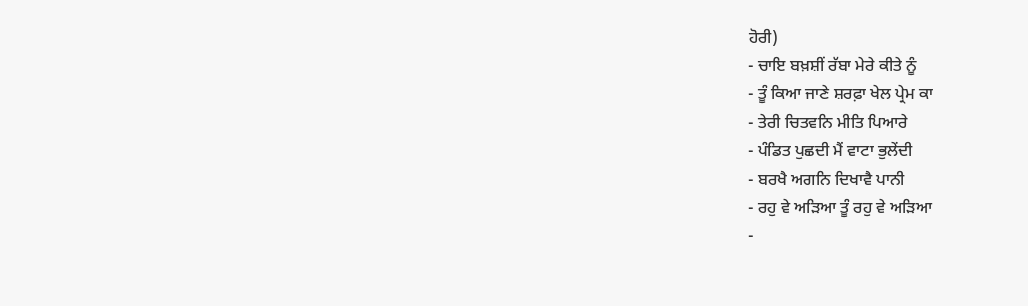ਹੋਰੀ)
- ਚਾਇ ਬਖ਼ਸ਼ੀਂ ਰੱਬਾ ਮੇਰੇ ਕੀਤੇ ਨੂੰ
- ਤੂੰ ਕਿਆ ਜਾਣੇ ਸ਼ਰਫ਼ਾ ਖੇਲ ਪ੍ਰੇਮ ਕਾ
- ਤੇਰੀ ਚਿਤਵਨਿ ਮੀਤਿ ਪਿਆਰੇ
- ਪੰਡਿਤ ਪੁਛਦੀ ਮੈਂ ਵਾਟਾ ਭੁਲੇਂਦੀ
- ਬਰਖੈ ਅਗਨਿ ਦਿਖਾਵੈ ਪਾਨੀ
- ਰਹੁ ਵੇ ਅੜਿਆ ਤੂੰ ਰਹੁ ਵੇ ਅੜਿਆ
-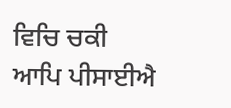ਵਿਚਿ ਚਕੀ ਆਪਿ ਪੀਸਾਈਐ